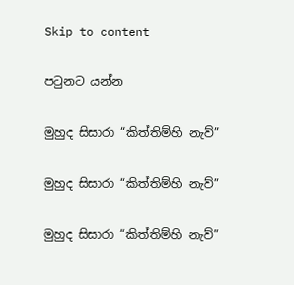Skip to content

පටුනට යන්න

මුහුද සිසාරා “කිත්තිම්හි නැව්”

මුහුද සිසාරා “කිත්තිම්හි නැව්”

මුහුද සිසාරා “කිත්තිම්හි නැව්”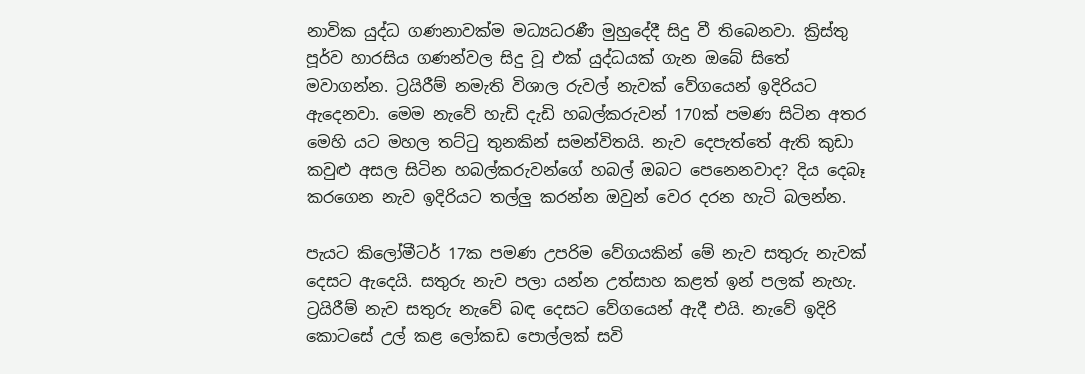නාවික යුද්ධ ගණනාවක්ම මධ්‍යධරණී මුහුදේදී සිදු වී තිබෙනවා. ක්‍රිස්තු පූර්ව හාරසිය ගණන්වල සිදු වූ එක් යුද්ධයක් ගැන ඔබේ සිතේ මවාගන්න. ට්‍රයිරීම් නමැති විශාල රුවල් නැවක් වේගයෙන් ඉදිරියට ඇදෙනවා. මෙම නැවේ හැඩි දැඩි හබල්කරුවන් 170ක් පමණ සිටින අතර මෙහි යට මහල තට්ටු තුනකින් සමන්විතයි. නැව දෙපැත්තේ ඇති කුඩා කවුළු අසල සිටින හබල්කරුවන්ගේ හබල් ඔබට පෙනෙනවාද? දිය දෙබෑ කරගෙන නැව ඉදිරියට තල්ලු කරන්න ඔවුන් වෙර දරන හැටි බලන්න.

පැයට කිලෝමීටර් 17ක පමණ උපරිම වේගයකින් මේ නැව සතුරු නැවක් දෙසට ඇදෙයි. සතුරු නැව පලා යන්න උත්සාහ කළත් ඉන් පලක් නැහැ. ට්‍රයිරීම් නැව සතුරු නැවේ බඳ දෙසට වේගයෙන් ඇදී එයි. නැවේ ඉදිරි කොටසේ උල් කළ ලෝකඩ පොල්ලක් සවි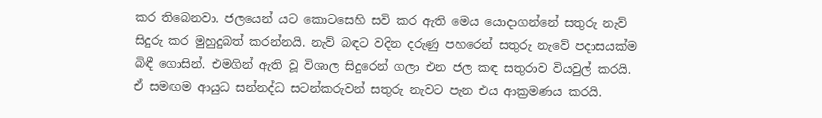කර තිබෙනවා. ජලයෙන් යට කොටසෙහි සවි කර ඇති මෙය යොදාගන්නේ සතුරු නැව් සිදුරු කර මුහුදුබත් කරන්නයි. නැව් බඳට වදින දරුණු පහරෙන් සතුරු නැවේ පදාසයක්ම බිඳී ගොසින්. එමගින් ඇති වූ විශාල සිදුරෙන් ගලා එන ජල කඳ සතුරාව වියවුල් කරයි. ඒ සමඟම ආයුධ සන්නද්ධ සටන්කරුවන් සතුරු නැවට පැන එය ආක්‍රමණය කරයි.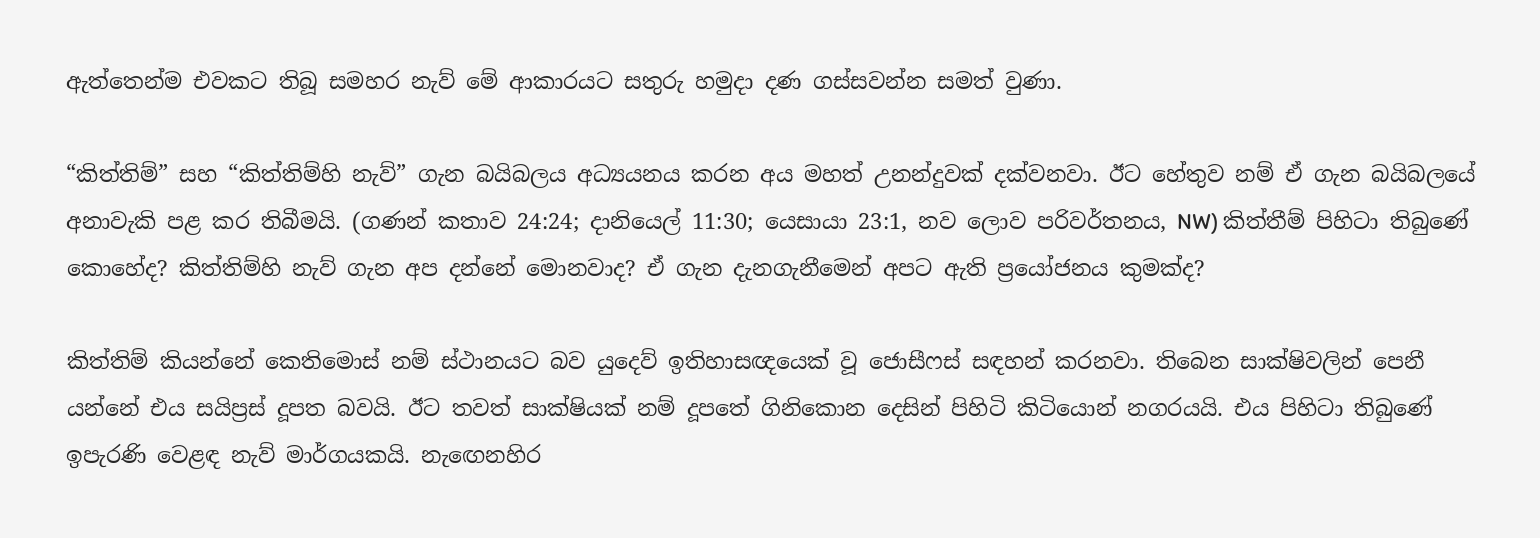ඇත්තෙන්ම එවකට තිබූ සමහර නැව් මේ ආකාරයට සතුරු හමුදා දණ ගස්සවන්න සමත් වුණා.

“කිත්තිම්” සහ “කිත්තිම්හි නැව්” ගැන බයිබලය අධ්‍යයනය කරන අය මහත් උනන්දුවක් දක්වනවා. ඊට හේතුව නම් ඒ ගැන බයිබලයේ අනාවැකි පළ කර තිබීමයි. (ගණන් කතාව 24:24; දානියෙල් 11:30; යෙසායා 23:1, නව ලොව පරිවර්තනය, NW) කිත්තීම් පිහිටා තිබුණේ කොහේද? කිත්තිම්හි නැව් ගැන අප දන්නේ මොනවාද? ඒ ගැන දැනගැනීමෙන් අපට ඇති ප්‍රයෝජනය කුමක්ද?

කිත්තිම් කියන්නේ කෙතිමොස් නම් ස්ථානයට බව යුදෙව් ඉතිහාසඥයෙක් වූ ජොසීෆස් සඳහන් කරනවා. තිබෙන සාක්ෂිවලින් පෙනී යන්නේ එය සයිප්‍රස් දූපත බවයි. ඊට තවත් සාක්ෂියක් නම් දූපතේ ගිනිකොන දෙසින් පිහිටි කිටියොන් නගරයයි. එය පිහිටා තිබුණේ ඉපැරණි වෙළඳ නැව් මාර්ගයකයි. නැඟෙනහිර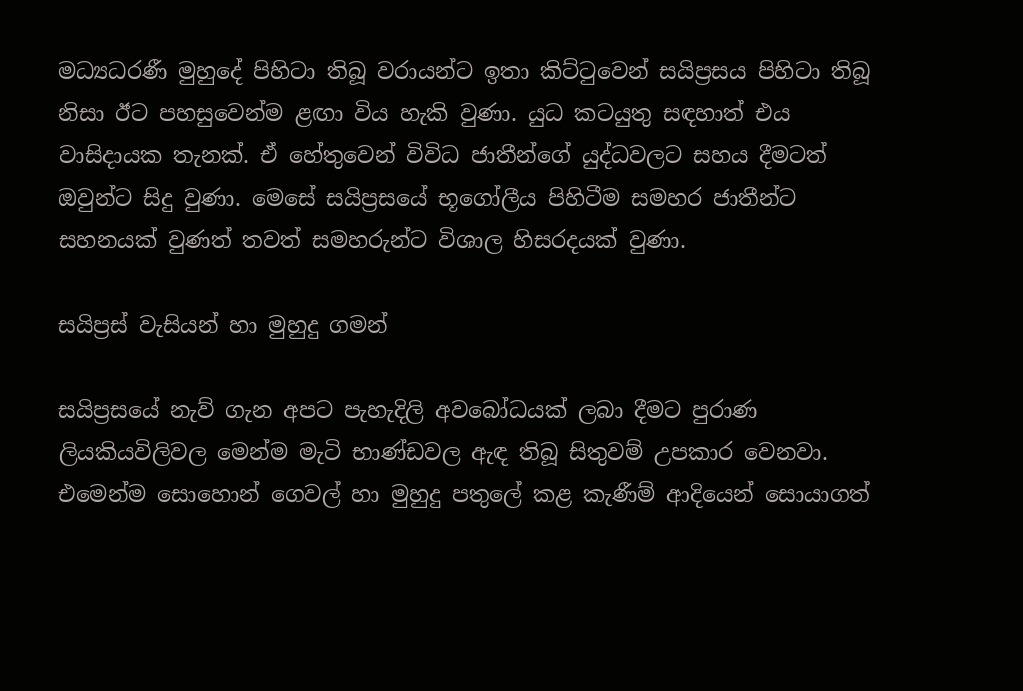මධ්‍යධරණී මුහුදේ පිහිටා තිබූ වරායන්ට ඉතා කිට්ටුවෙන් සයිප්‍රසය පිහිටා තිබූ නිසා ඊට පහසුවෙන්ම ළඟා විය හැකි වුණා. යුධ කටයුතු සඳහාත් එය වාසිදායක තැනක්. ඒ හේතුවෙන් විවිධ ජාතීන්ගේ යුද්ධවලට සහය දීමටත් ඔවුන්ට සිදු වුණා. මෙසේ සයිප්‍රසයේ භූගෝලීය පිහිටීම සමහර ජාතීන්ට සහනයක් වුණත් තවත් සමහරුන්ට විශාල හිසරදයක් වුණා.

සයිප්‍රස් වැසියන් හා මුහුදු ගමන්

සයිප්‍රසයේ නැව් ගැන අපට පැහැදිලි අවබෝධයක් ලබා දීමට පුරාණ ලියකියවිලිවල මෙන්ම මැටි භාණ්ඩවල ඇඳ තිබූ සිතුවම් උපකාර වෙනවා. එමෙන්ම සොහොන් ගෙවල් හා මුහුදු පතුලේ කළ කැණීම් ආදියෙන් සොයාගත්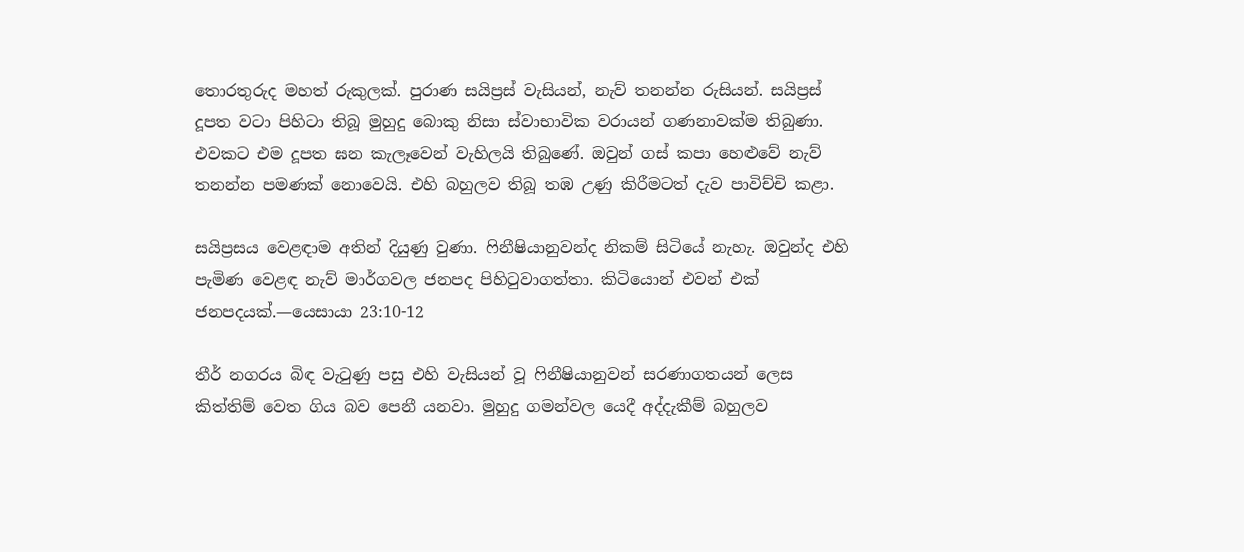තොරතුරුද මහත් රුකුලක්. පුරාණ සයිප්‍රස් වැසියන්, නැව් තනන්න රුසියන්. සයිප්‍රස් දූපත වටා පිහිටා තිබූ මුහුදු බොකු නිසා ස්වාභාවික වරායන් ගණනාවක්ම තිබුණා. එවකට එම දූපත ඝන කැලෑවෙන් වැහිලයි තිබුණේ. ඔවුන් ගස් කපා හෙළුවේ නැව් තනන්න පමණක් නොවෙයි. එහි බහුලව තිබූ තඹ උණු කිරීමටත් දැව පාවිච්චි කළා.

සයිප්‍රසය වෙළඳාම අතින් දියුණු වුණා. ෆිනීෂියානුවන්ද නිකම් සිටියේ නැහැ. ඔවුන්ද එහි පැමිණ වෙළඳ නැව් මාර්ගවල ජනපද පිහිටුවාගත්තා. කිටියොන් එවන් එක් ජනපදයක්.—යෙසායා 23:10-12

තීර් නගරය බිඳ වැටුණු පසු එහි වැසියන් වූ ෆිනීෂියානුවන් සරණාගතයන් ලෙස කිත්තිම් වෙත ගිය බව පෙනී යනවා. මුහුදු ගමන්වල යෙදී අද්දැකීම් බහුලව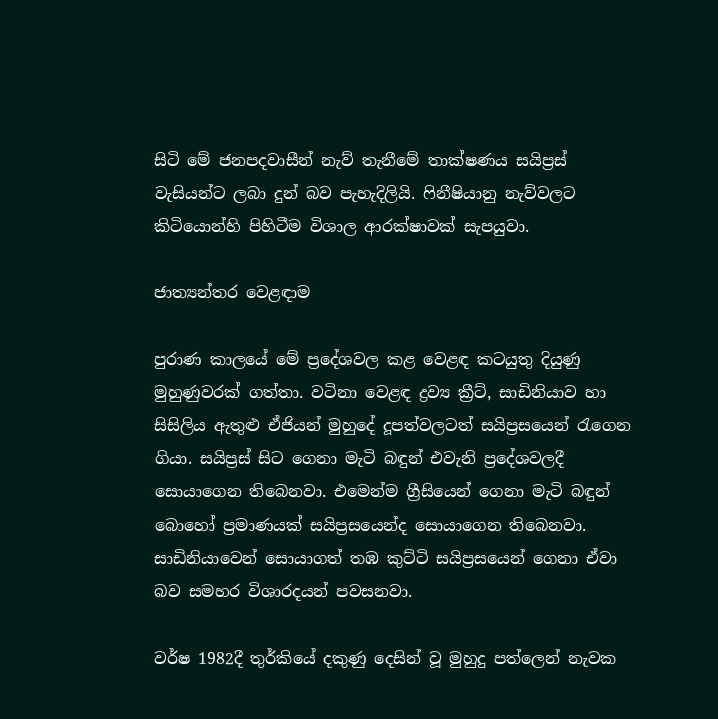සිටි මේ ජනපදවාසීන් නැව් තැනීමේ තාක්ෂණය සයිප්‍රස් වැසියන්ට ලබා දුන් බව පැහැදිලියි. ෆිනීෂියානු නැව්වලට කිටියොන්හි පිහිටීම විශාල ආරක්ෂාවක් සැපයුවා.

ජාත්‍යන්තර වෙළඳාම

පුරාණ කාලයේ මේ ප්‍රදේශවල කළ වෙළඳ කටයුතු දියුණු මුහුණුවරක් ගත්තා. වටිනා වෙළඳ ද්‍රව්‍ය ක්‍රීට්, සාඩිනියාව හා සිසිලිය ඇතුළු ඒජියන් මුහුදේ දූපත්වලටත් සයිප්‍රසයෙන් රැගෙන ගියා. සයිප්‍රස් සිට ගෙනා මැටි බඳුන් එවැනි ප්‍රදේශවලදී සොයාගෙන තිබෙනවා. එමෙන්ම ග්‍රීසියෙන් ගෙනා මැටි බඳුන් බොහෝ ප්‍රමාණයක් සයිප්‍රසයෙන්ද සොයාගෙන තිබෙනවා. සාඩිනියාවෙන් සොයාගත් තඹ කුට්ටි සයිප්‍රසයෙන් ගෙනා ඒවා බව සමහර විශාරදයන් පවසනවා.

වර්ෂ 1982දී තුර්කියේ දකුණු දෙසින් වූ මුහුදු පත්ලෙන් නැවක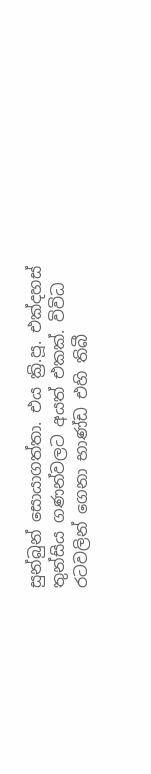සුන්බුන් සොයාගත්තා. එය ක්‍රි.පූ. එක්දහස් තුන්සිය ගණන්වලට අයත් එකක්. විවිධ රටවලින් ගෙනා භාණ්ඩ එහි තිබී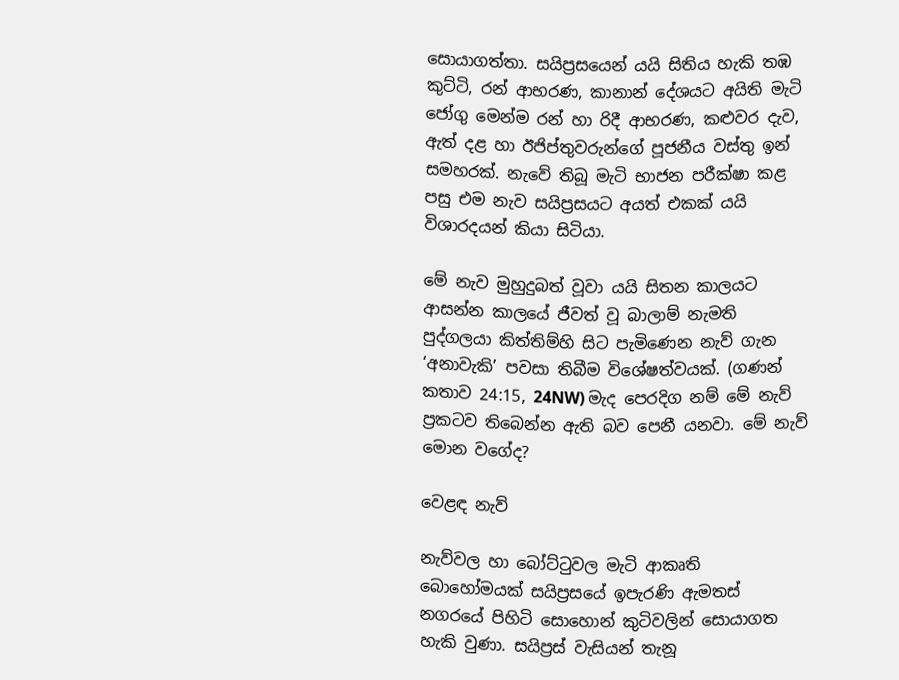සොයාගත්තා. සයිප්‍රසයෙන් යයි සිතිය හැකි තඹ කුට්ටි, රන් ආභරණ, කානාන් දේශයට අයිති මැටි ජෝගු මෙන්ම රන් හා රිදී ආභරණ, කළුවර දැව, ඇත් දළ හා ඊජිප්තුවරුන්ගේ පූජනීය වස්තු ඉන් සමහරක්. නැවේ තිබූ මැටි භාජන පරීක්ෂා කළ පසු එම නැව සයිප්‍රසයට අයත් එකක් යයි විශාරදයන් කියා සිටියා.

මේ නැව මුහුදුබත් වූවා යයි සිතන කාලයට ආසන්න කාලයේ ජීවත් වූ බාලාම් නැමති පුද්ගලයා කිත්තිම්හි සිට පැමිණෙන නැව් ගැන ‘අනාවැකි’ පවසා තිබීම විශේෂත්වයක්. (ගණන් කතාව 24:15, 24NW) මැද පෙරදිග නම් මේ නැව් ප්‍රකටව තිබෙන්න ඇති බව පෙනී යනවා. මේ නැව් මොන වගේද?

වෙළඳ නැව්

නැව්වල හා බෝට්ටුවල මැටි ආකෘති බොහෝමයක් සයිප්‍රසයේ ඉපැරණි ඇමතස් නගරයේ පිහිටි සොහොන් කුටිවලින් සොයාගත හැකි වුණා. සයිප්‍රස් වැසියන් තැනූ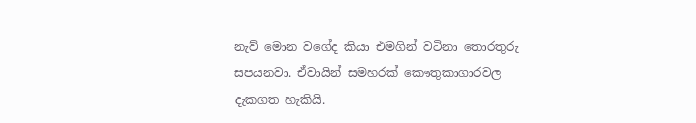නැව් මොන වගේද කියා එමගින් වටිනා තොරතුරු සපයනවා. ඒවායින් සමහරක් කෞතුකාගාරවල දැකගත හැකියි.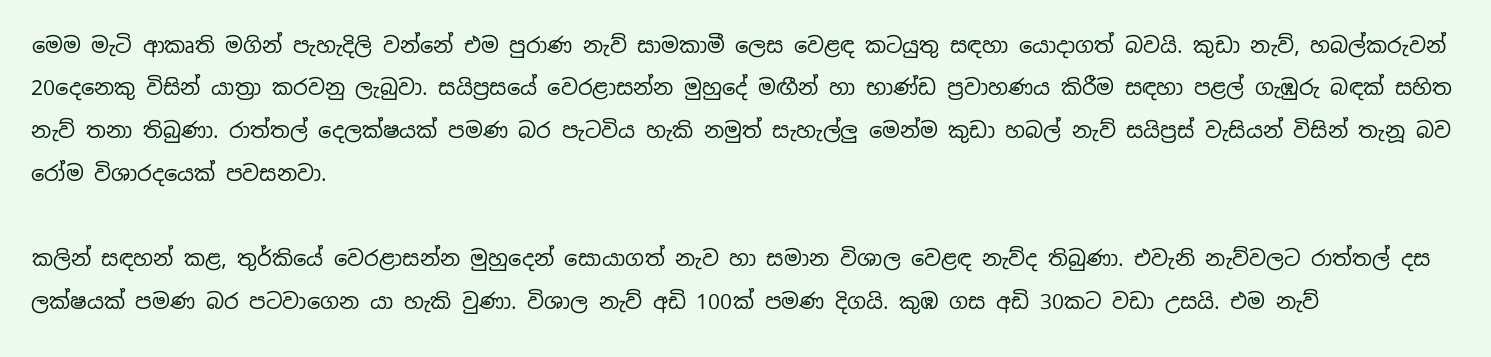මෙම මැටි ආකෘති මගින් පැහැදිලි වන්නේ එම පුරාණ නැව් සාමකාමී ලෙස වෙළඳ කටයුතු සඳහා යොදාගත් බවයි. කුඩා නැව්, හබල්කරුවන් 20දෙනෙකු විසින් යාත්‍රා කරවනු ලැබුවා. සයිප්‍රසයේ වෙරළාසන්න මුහුදේ මඟීන් හා භාණ්ඩ ප්‍රවාහණය කිරීම සඳහා පළල් ගැඹුරු බඳක් සහිත නැව් තනා තිබුණා. රාත්තල් දෙලක්ෂයක් පමණ බර පැටවිය හැකි නමුත් සැහැල්ලු මෙන්ම කුඩා හබල් නැව් සයිප්‍රස් වැසියන් විසින් තැනූ බව රෝම විශාරදයෙක් පවසනවා.

කලින් සඳහන් කළ, තුර්කියේ වෙරළාසන්න මුහුදෙන් සොයාගත් නැව හා සමාන විශාල වෙළඳ නැව්ද තිබුණා. එවැනි නැව්වලට රාත්තල් දස ලක්ෂයක් පමණ බර පටවාගෙන යා හැකි වුණා. විශාල නැව් අඩි 100ක් පමණ දිගයි. කුඹ ගස අඩි 30කට වඩා උසයි. එම නැව්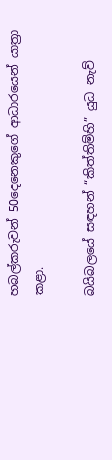හබල්කරුවන් 50දෙනෙකුගේ ආධාරයෙන් යාත්‍රා කළා.

බයිබලයේ සඳහන් “කිත්තිම්හි” යුධ නැව්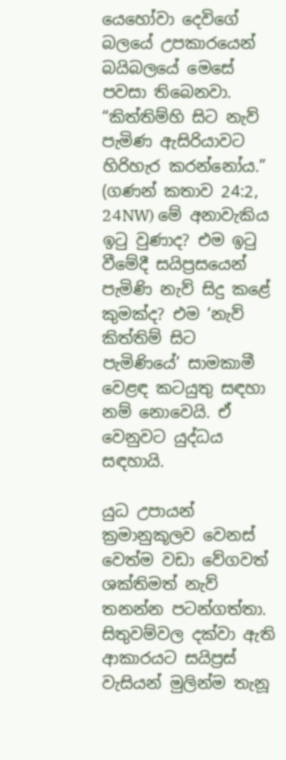යෙහෝවා දෙවිගේ බලයේ උපකාරයෙන් බයිබලයේ මෙසේ පවසා තිබෙනවා. “කිත්තිම්හි සිට නැව් පැමිණ ඇසිරියාවට හිරිහැර කරන්නෝය.” (ගණන් කතාව 24:2, 24NW) මේ අනාවැකිය ඉටු වුණාද? එම ඉටු වීමේදී සයිප්‍රසයෙන් පැමිණි නැව් සිදු කළේ කුමක්ද? එම ‘නැව් කිත්තිම් සිට පැමිණියේ’ සාමකාමී වෙළඳ කටයුතු සඳහා නම් නොවෙයි. ඒ වෙනුවට යුද්ධය සඳහායි.

යුධ උපායන් ක්‍රමානුකූලව වෙනස් වෙත්ම වඩා වේගවත් ශක්තිමත් නැව් තනන්න පටන්ගත්තා. සිතුවම්වල දක්වා ඇති ආකාරයට සයිප්‍රස් වැසියන් මුලින්ම තැනූ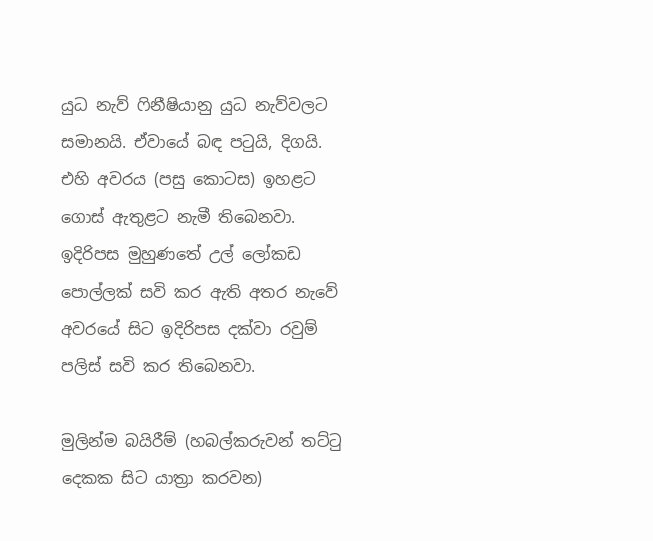යුධ නැව් ෆිනීෂියානු යුධ නැව්වලට සමානයි. ඒවායේ බඳ පටුයි, දිගයි. එහි අවරය (පසු කොටස) ඉහළට ගොස් ඇතුළට නැමී තිබෙනවා. ඉදිරිපස මුහුණතේ උල් ලෝකඩ පොල්ලක් සවි කර ඇති අතර නැවේ අවරයේ සිට ඉදිරිපස දක්වා රවුම් පලිස් සවි කර තිබෙනවා.

මුලින්ම බයිරීම් (හබල්කරුවන් තට්ටු දෙකක සිට යාත්‍රා කරවන)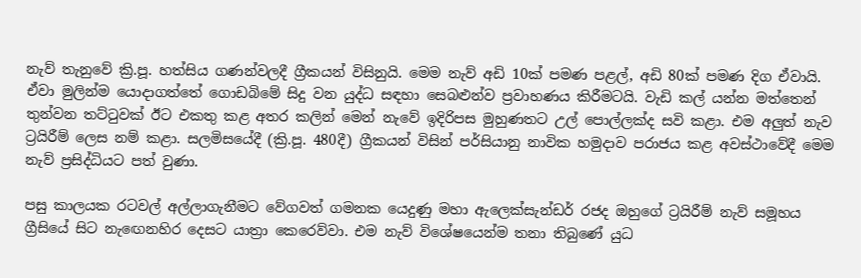නැව් තැනුවේ ක්‍රි.පූ. හත්සිය ගණන්වලදී ග්‍රීකයන් විසිනුයි. මෙම නැව් අඩි 10ක් පමණ පළල්, අඩි 80ක් පමණ දිග ඒවායි. ඒවා මුලින්ම යොදාගත්තේ ගොඩබිමේ සිදු වන යුද්ධ සඳහා සෙබළුන්ව ප්‍රවාහණය කිරීමටයි. වැඩි කල් යන්න මත්තෙන් තුන්වන තට්ටුවක් ඊට එකතු කළ අතර කලින් මෙන් නැවේ ඉදිරිපස මුහුණතට උල් පොල්ලක්ද සවි කළා. එම අලුත් නැව ට්‍රයිරීම් ලෙස නම් කළා. සලමිසයේදී (ක්‍රි.පූ. 480දී) ග්‍රීකයන් විසින් පර්සියානු නාවික හමුදාව පරාජය කළ අවස්ථාවේදී මෙම නැව් ප්‍රසිද්ධියට පත් වුණා.

පසු කාලයක රටවල් අල්ලාගැනීමට වේගවත් ගමනක යෙදුණු මහා ඇලෙක්සැන්ඩර් රජද ඔහුගේ ට්‍රයිරීම් නැව් සමූහය ග්‍රීසියේ සිට නැඟෙනහිර දෙසට යාත්‍රා කෙරෙව්වා. එම නැව් විශේෂයෙන්ම තනා තිබුණේ යුධ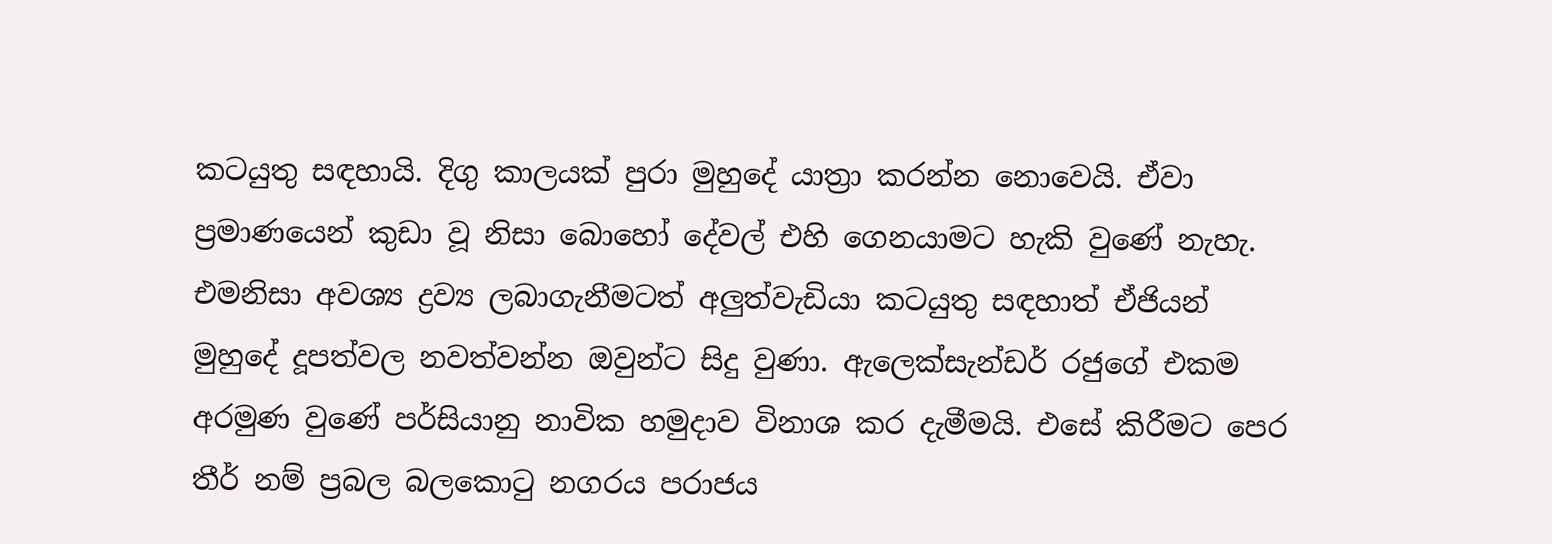කටයුතු සඳහායි. දිගු කාලයක් පුරා මුහුදේ යාත්‍රා කරන්න නොවෙයි. ඒවා ප්‍රමාණයෙන් කුඩා වූ නිසා බොහෝ දේවල් එහි ගෙනයාමට හැකි වුණේ නැහැ. එමනිසා අවශ්‍ය ද්‍රව්‍ය ලබාගැනීමටත් අලුත්වැඩියා කටයුතු සඳහාත් ඒජියන් මුහුදේ දූපත්වල නවත්වන්න ඔවුන්ට සිදු වුණා. ඇලෙක්සැන්ඩර් රජුගේ එකම අරමුණ වුණේ පර්සියානු නාවික හමුදාව විනාශ කර දැමීමයි. එසේ කිරීමට පෙර තීර් නම් ප්‍රබල බලකොටු නගරය පරාජය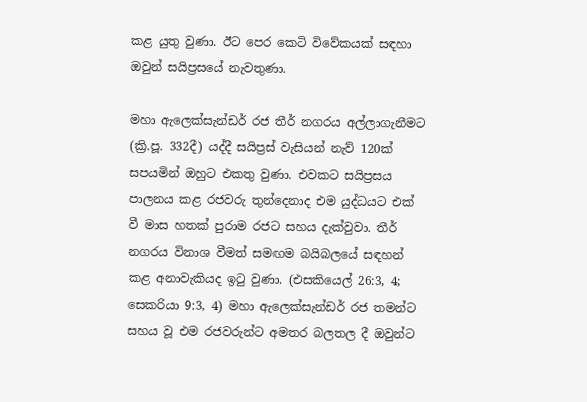කළ යුතු වුණා. ඊට පෙර කෙටි විවේකයක් සඳහා ඔවුන් සයිප්‍රසයේ නැවතුණා.

මහා ඇලෙක්සැන්ඩර් රජ තීර් නගරය අල්ලාගැනීමට (ක්‍රි.පූ. 332දී) යද්දී සයිප්‍රස් වැසියන් නැව් 120ක් සපයමින් ඔහුට එකතු වුණා. එවකට සයිප්‍රසය පාලනය කළ රජවරු තුන්දෙනාද එම යුද්ධයට එක් වී මාස හතක් පුරාම රජට සහය දැක්වුවා. තීර් නගරය විනාශ වීමත් සමඟම බයිබලයේ සඳහන් කළ අනාවැකියද ඉටු වුණා. (එසකියෙල් 26:3, 4; සෙකරියා 9:3, 4) මහා ඇලෙක්සැන්ඩර් රජ තමන්ට සහය වූ එම රජවරුන්ට අමතර බලතල දී ඔවුන්ට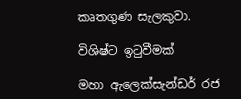කෘතගුණ සැලකුවා.

විශිෂ්ට ඉටුවීමක්

මහා ඇලෙක්සැන්ඩර් රජ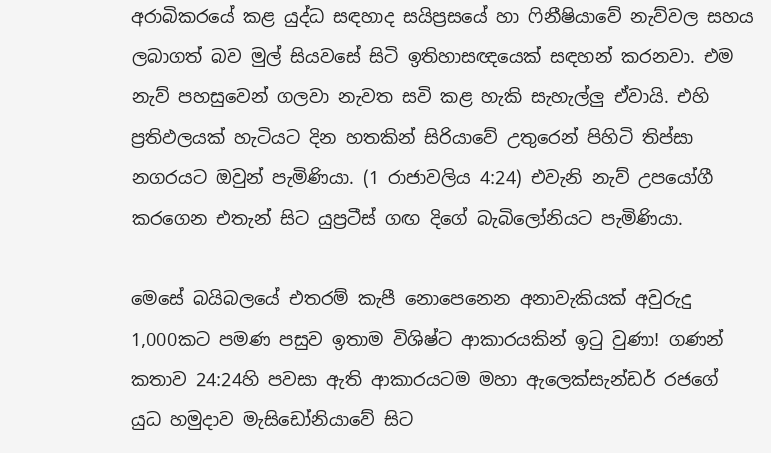අරාබිකරයේ කළ යුද්ධ සඳහාද සයිප්‍රසයේ හා ෆිනීෂියාවේ නැව්වල සහය ලබාගත් බව මුල් සියවසේ සිටි ඉතිහාසඥයෙක් සඳහන් කරනවා. එම නැව් පහසුවෙන් ගලවා නැවත සවි කළ හැකි සැහැල්ලු ඒවායි. එහි ප්‍රතිඵලයක් හැටියට දින හතකින් සිරියාවේ උතුරෙන් පිහිටි තිප්සා නගරයට ඔවුන් පැමිණියා. (1 රාජාවලිය 4:24) එවැනි නැව් උපයෝගී කරගෙන එතැන් සිට යුප්‍රටීස් ගඟ දිගේ බැබිලෝනියට පැමිණියා.

මෙසේ බයිබලයේ එතරම් කැපී නොපෙනෙන අනාවැකියක් අවුරුදු 1,000කට පමණ පසුව ඉතාම විශිෂ්ට ආකාරයකින් ඉටු වුණා! ගණන් කතාව 24:24හි පවසා ඇති ආකාරයටම මහා ඇලෙක්සැන්ඩර් රජගේ යුධ හමුදාව මැසිඩෝනියාවේ සිට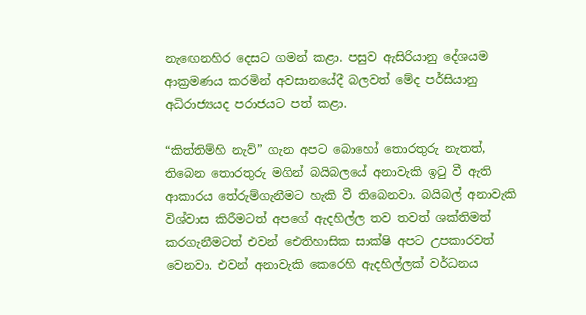නැඟෙනහිර දෙසට ගමන් කළා. පසුව ඇසිරියානු දේශයම ආක්‍රමණය කරමින් අවසානයේදී බලවත් මේද පර්සියානු අධිරාජ්‍යයද පරාජයට පත් කළා.

“කිත්තිම්හි නැව්” ගැන අපට බොහෝ තොරතුරු නැතත්, තිබෙන තොරතුරු මගින් බයිබලයේ අනාවැකි ඉටු වී ඇති ආකාරය තේරුම්ගැනීමට හැකි වී තිබෙනවා. බයිබල් අනාවැකි විශ්වාස කිරීමටත් අපගේ ඇදහිල්ල තව තවත් ශක්තිමත් කරගැනීමටත් එවන් ඓතිහාසික සාක්ෂි අපට උපකාරවත් වෙනවා. එවන් අනාවැකි කෙරෙහි ඇදහිල්ලක් වර්ධනය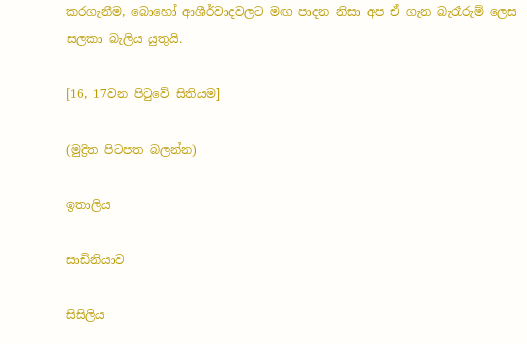කරගැනීම, බොහෝ ආශීර්වාදවලට මඟ පාදන නිසා අප ඒ ගැන බැරෑරුම් ලෙස සලකා බැලිය යුතුයි.

[16, 17වන පිටුවේ සිතියම]

(මුද්‍රිත පිටපත බලන්න)

ඉතාලිය

සාඩිනියාව

සිසිලිය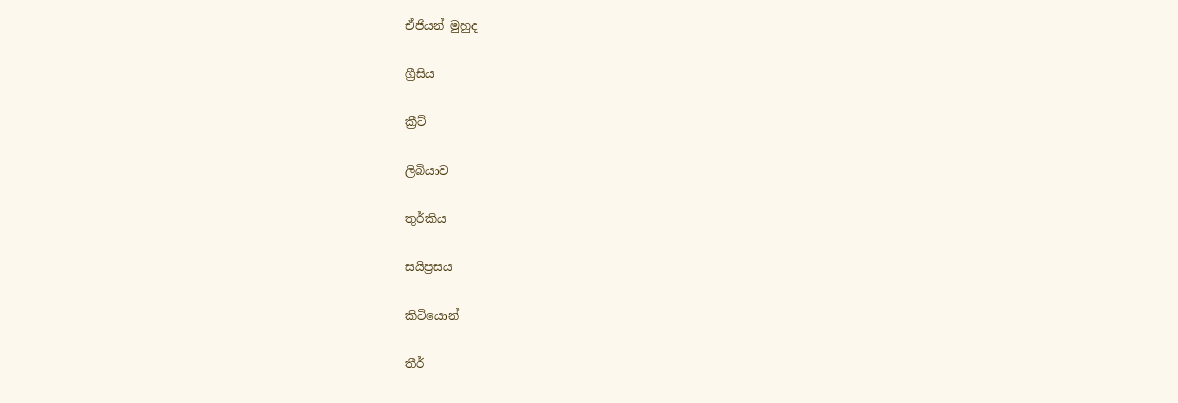ඒජියන් මුහුද

ග්‍රීසිය

ක්‍රීට්

ලිබියාව

තුර්කිය

සයිප්‍රසය

කිටියොන්

තීර්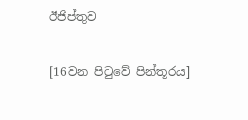ඊජිප්තුව

[16වන පිටුවේ පින්තූරය]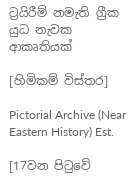ට්‍රයිරීම් නමැති ග්‍රීක යුධ නැවක ආකෘතියක්

[හිමිකම් විස්තර]

Pictorial Archive (Near Eastern History) Est.

[17වන පිටුවේ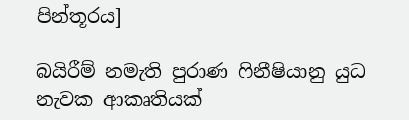පින්තූරය]

බයිරීම් නමැති පුරාණ ෆිනීෂියානු යුධ නැවක ආකෘතියක්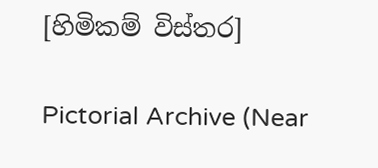[හිමිකම් විස්තර]

Pictorial Archive (Near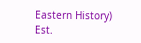Eastern History) Est.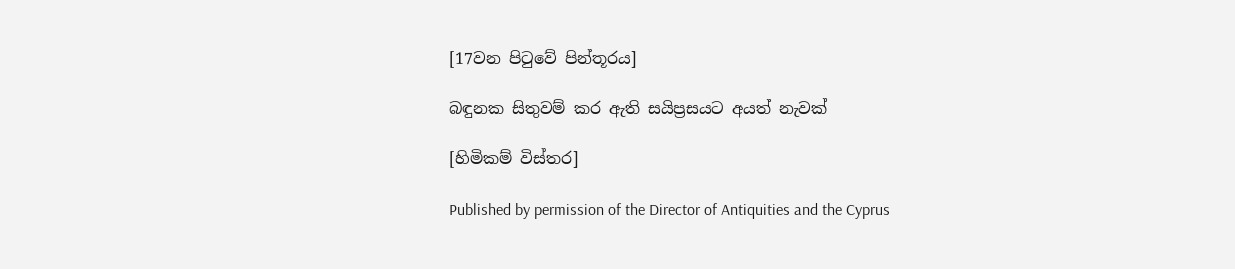[17වන පිටුවේ පින්තූරය]

බඳුනක සිතුවම් කර ඇති සයිප්‍රසයට අයත් නැවක්

[හිමිකම් විස්තර]

Published by permission of the Director of Antiquities and the Cyprus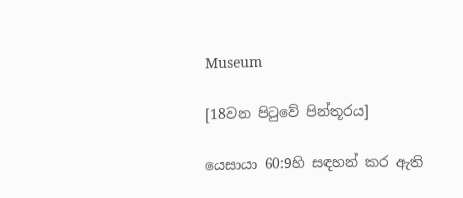Museum

[18වන පිටුවේ පින්තූරය]

යෙසායා 60:9හි සඳහන් කර ඇති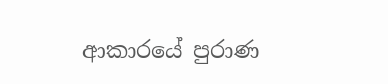ආකාරයේ පුරාණ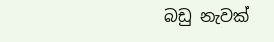බඩු නැවක්